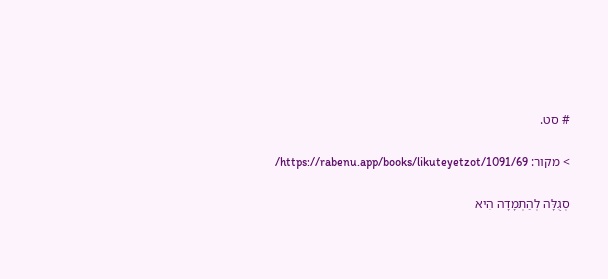# סט.

> מקור: https://rabenu.app/books/likuteyetzot/1091/69/

סְגֻלָּה לְהַתְמָדָה הִיא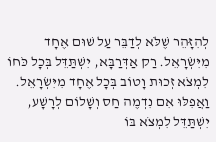לְהִזָּהֵר שֶׁלֹּא לְדַבֵּר עַל שׁוּם אֶחָד מִיִּשְׂרָאֵל. רַק אַדְּרַבָּא, יִשְׁתַּדֵּל בְּכָל כֹּחוֹ לִמְצֹא זְכוּת וָטוֹב בְּכָל אֶחָד מִיִּשְׂרָאֵל. וַאֲפִלּוּ אִם נִדְמֶה חַס וְשָׁלוֹם לְרָשָׁע, יִשְׁתַּדֵּל לִמְצֹא בּוֹ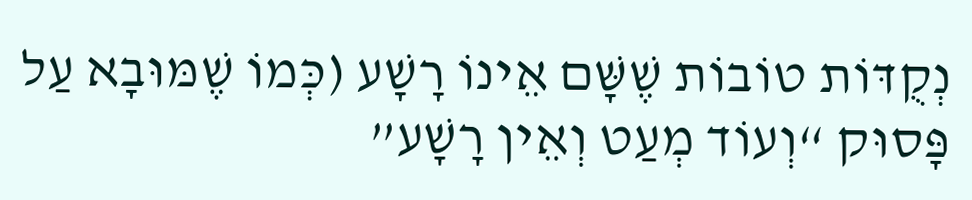נְקֻדּוֹת טוֹבוֹת שֶׁשָּׁם אֵינוֹ רָשָׁע (כְּמוֹ שֶׁמּוּבָא עַל פָּסוּק “וְעוֹד מְעַט וְאֵין רָשָׁע”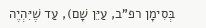בְּסִימָן רפ”ב, עַיֵּן שָׁם), עַד שֶׁיִּהְיֶה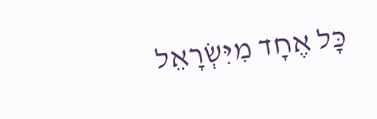כָּל אֶחָד מִיִּשְׂרָאֵל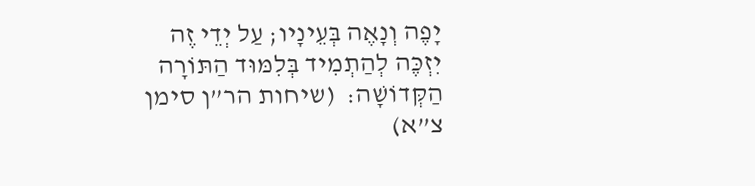יָפֶה וְנָאֶה בְּעֵינָיו; עַל יְדֵי זֶה יִזְכֶּה לְהַתְמִיד בְּלִמּוּד הַתּוֹרָה הַקְּדוֹשָׁה:  (שיחות הר”ן סימן צ”א)